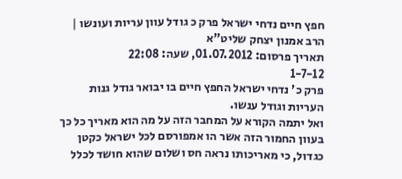חפץ חיים נדחי ישראל פרק כ גודל עוון עריות ועונשו | הרב אמנון יצחק שליט"א
תאריך פרסום: 01.07.2012, שעה: 22:08
1-7-12
פרק כ' נדחי ישראל החפץ חיים בו יבואר גודל גנות העריות וגודל ענשו.
ואל יתמה הקורא על המחבר הזה על מה הוא מאריך כל כך בעוון החמור הזה אשר הו אמפורסם לכל ישראל כקטן כגדול, כי מאריכותו נראה חס ושלום שהוא חושד לכלל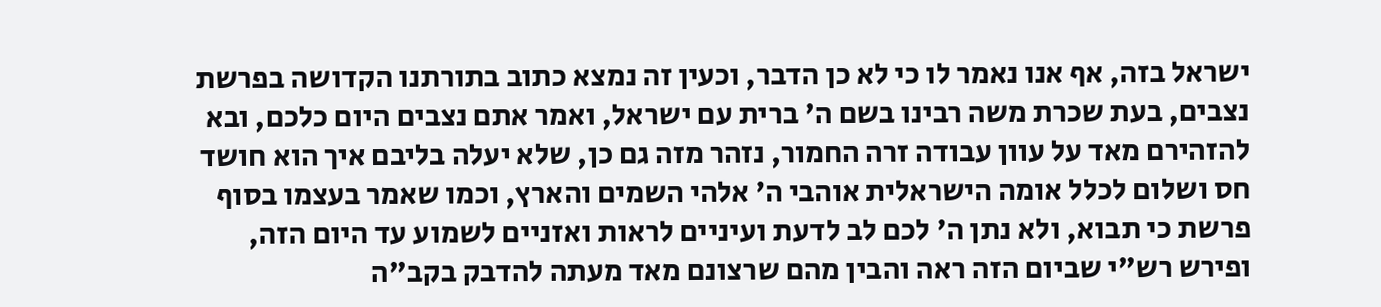ישראל בזה, אף אנו נאמר לו כי לא כן הדבר, וכעין זה נמצא כתוב בתורתנו הקדושה בפרשת נצבים, בעת שכרת משה רבינו בשם ה' ברית עם ישראל, ואמר אתם נצבים היום כלכם, ובא להזהירם מאד על עוון עבודה זרה החמור, נזהר מזה גם כן, שלא יעלה בליבם איך הוא חושד חס ושלום לכלל אומה הישראלית אוהבי ה' אלהי השמים והארץ, וכמו שאמר בעצמו בסוף פרשת כי תבוא, ולא נתן ה' לכם לב לדעת ועיניים לראות ואזניים לשמוע עד היום הזה, ופירש רש"י שביום הזה ראה והבין מהם שרצונם מאד מעתה להדבק בקב"ה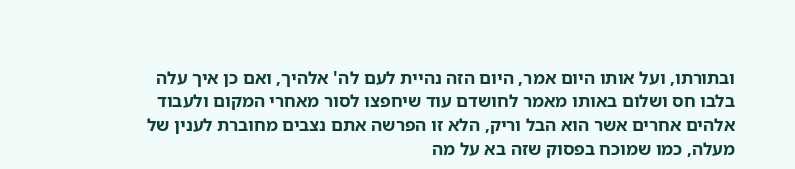ובתורתו, ועל אותו היום אמר, היום הזה נהיית לעם לה' אלהיך, ואם כן איך עלה בלבו חס ושלום באותו מאמר לחושדם עוד שיחפצו לסור מאחרי המקום ולעבוד אלהים אחרים אשר הוא הבל וריק, הלא זו הפרשה אתם נצבים מחוברת לענין של מעלה, כמו שמוכח בפסוק שזה בא על מה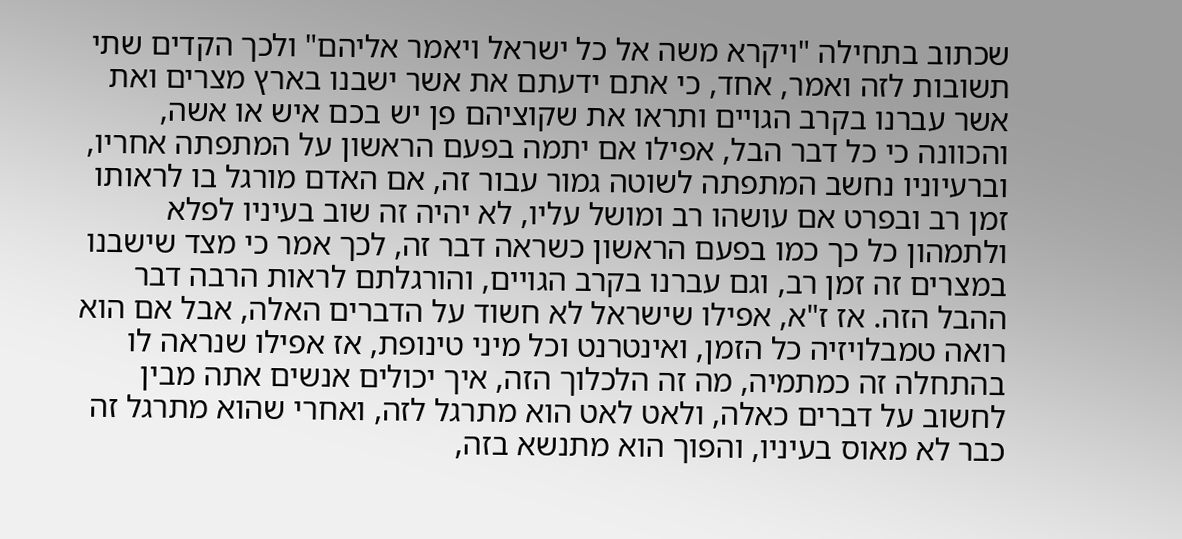שכתוב בתחילה "ויקרא משה אל כל ישראל ויאמר אליהם" ולכך הקדים שתי תשובות לזה ואמר, אחד, כי אתם ידעתם את אשר ישבנו בארץ מצרים ואת אשר עברנו בקרב הגויים ותראו את שקוציהם פן יש בכם איש או אשה, והכוונה כי כל דבר הבל, אפילו אם יתמה בפעם הראשון על המתפתה אחריו, וברעיוניו נחשב המתפתה לשוטה גמור עבור זה, אם האדם מורגל בו לראותו זמן רב ובפרט אם עושהו רב ומושל עליו, לא יהיה זה שוב בעיניו לפלא ולתמהון כל כך כמו בפעם הראשון כשראה דבר זה, לכך אמר כי מצד שישבנו במצרים זה זמן רב, וגם עברנו בקרב הגויים, והורגלתם לראות הרבה דבר ההבל הזה. אז ז"א, אפילו שישראל לא חשוד על הדברים האלה, אבל אם הוא רואה טמבלויזיה כל הזמן, ואינטרנט וכל מיני טינופת, אז אפילו שנראה לו בהתחלה זה כמתמיה, מה זה הלכלוך הזה, איך יכולים אנשים אתה מבין לחשוב על דברים כאלה, ולאט לאט הוא מתרגל לזה, ואחרי שהוא מתרגל זה כבר לא מאוס בעיניו, והפוך הוא מתנשא בזה,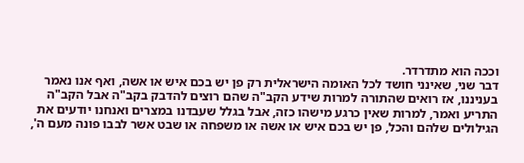וככה הוא מתדרדר.
דבר שני, שאינני חושד לכל האומה הישראלית רק פן יש בכם איש או אשה, ואף אנו נאמר בעניננו, אז רואים שהתורה למרות שידע הקב"ה שהם רוצים להדבק בקב"ה אבל הקב"ה התריע ואמר, למרות שאין כרגע מישהו כזה, אבל בגלל שעבדנו במצרים ואנחנו יודעים את הגילולים שלהם והכל, פן יש בכם איש או אשה או משפחה או שבט אשר לבבו פונה מעם ה',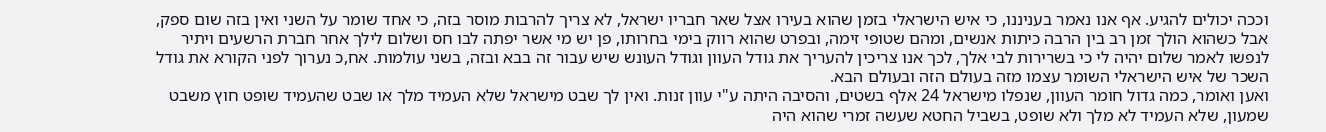וככה יכולים להגיע. אף אנו נאמר בעניננו, כי איש הישראלי בזמן שהוא בעירו אצל שאר חבריו ישראל, לא צריך להרבות מוסר בזה, כי אחד שומר על השני ואין בזה שום ספק, אבל כשהוא הולך זמן רב בין הרבה כיתות אנשים, ומהם שטופי זימה, ובפרט שהוא רווק בימי בחרותו, פן יש מי אשר יפתה לבו חס ושלום לילך אחר חברת הרשעים ויתיר לנפשו לאמר שלום יהיה לי כי בשרירות לבי אלך, לכך אנו צריכין להעריך את גודל העוון וגודל העונש שיש עבור זה בבא ובזה, בשני עולמות. אח,כ נערוך לפני הקורא את גודל השכר של איש הישראלי השומר עצמו מזה בעולם הזה ובעולם הבא.
ואען ואומר, כמה גדול חומר העוון, שנפלו מישראל 24 אלף בשטים, והסיבה היתה ע"י עוון זנות. ואין לך שבט מישראל שלא העמיד מלך או שבט שהעמיד שופט חוץ משבט שמעון, שלא העמיד לא מלך ולא שופט, בשביל החטא שעשה זמרי שהוא היה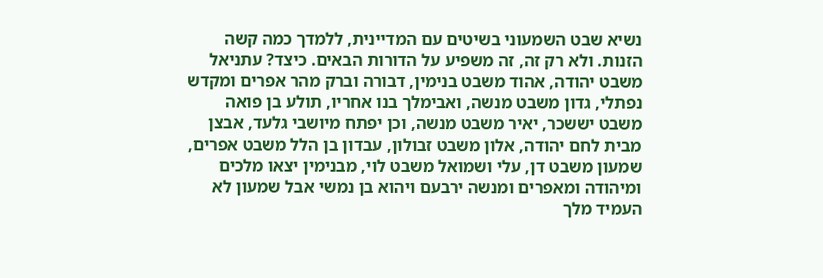נשיא שבט השמעוני בשיטים עם המדיינית, ללמדך כמה קשה הזנות. ולא רק זה, זה משפיע על הדורות הבאים. כיצד? עתניאל משבט יהודה, אהוד משבט בנימין, דבורה וברק מהר אפרים ומקדש נפתלי, גדון משבט מנשה, ואבימלך בנו אחריו, תולע בן פואה משבט יששכר, יאיר משבט מנשה, וכן יפתח מיושבי גלעד, אבצן מבית לחם יהודה, אלון משבט זבולון, עבדון בן הלל משבט אפרים, שמעון משבט דן, עלי ושמואל משבט לוי, מבנימין יצאו מלכים ומיהודה ומאפרים ומנשה ירבעם ויהוא בן נמשי אבל שמעון לא העמיד מלך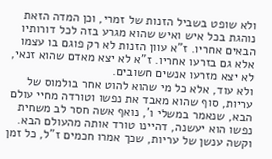ולא שופט בשביל הזנות של זמרי, וכן המדה הזאת נוהגת בכל איש ואיש שהוא מגרע בזה לכל דורותיו הבאים אחריו. ז"א עוון הזנות לא רק פוגם בו עצמו אלא גם בזרעו אחריו. ז"א לא יצא מאדם שהוא זנאי, לא יצא מזרעו אנשים חשובים.
ולא עוד, אלא כל מי שהוא להוט אחר בולמוס של עריות, סוף שהוא מאבד את נפשו וטורדה מחיי עולם הבא, שנאמר במשלי ו', נואף אשה חסר לב משחית נפשו הוא יעשנה, דהיינו טורד אותה מהעולם הבא.
וקשה ענשן של עריות, שכך אמרו חכמים ז"ל, כל זמן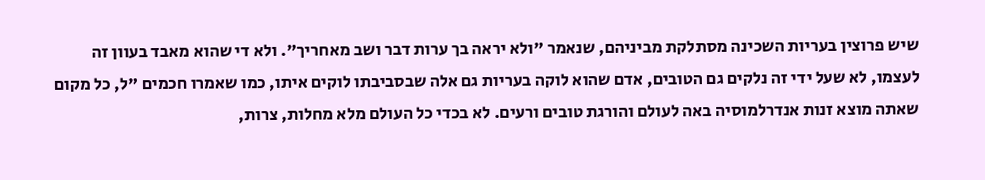שיש פרוצין בעריות השכינה מסתלקת מביניהם, שנאמר "ולא יראה בך ערות דבר ושב מאחריך". ולא די שהוא מאבד בעוון זה לעצמו, לא שעל ידי זה נלקים גם הטובים, אדם שהוא לוקה בעריות גם אלה שבסביבתו לוקים איתו, כמו שאמרו חכמים "ל, כל מקום שאתה מוצא זנות אנדרלמוסיה באה לעולם והורגת טובים ורעים. לא בכדי כל העולם מלא מחלות, צרות,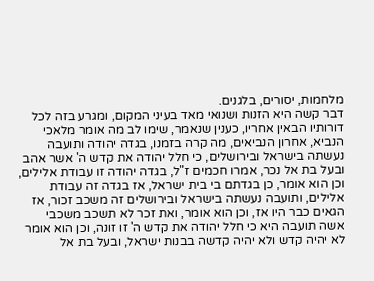מלחמות, יסורים, בלגנים.
דבר קשה היא הזנות ושנואי מאד בעיני המקום, ומגרע בזה לכל דורותיו הבאין אחריו, כענין שנאמר, שימו לב מה אומר מלאכי הנביא, אחרון הנביאים, מה קרה בזמנו, בגדה יהודה ותועבה נעשתה בישראל ובירושלים, כי חלל יהודה את קדש ה' אשר אהב ובעל בת אל נכר, אמרו חכמים ז"ל, בגדה יהודה זו עבודת אלילים, וכן הוא אומר, כן בגדתם בי בית ישראל, אז בגדה זה עבודת אלילים, ותועבה נעשתה בישראל ובירושלים זה משכב זכור, אז הגאים כבר היו אז, וכן הוא אומר, ואת זכר לא תשכב משכבי אשה תועבה היא כי חלל יהודה את קדש ה' זו זונה, וכן הוא אומר לא יהיה קדש ולא יהיה קדשה בבנות ישראל, ובעל בת אל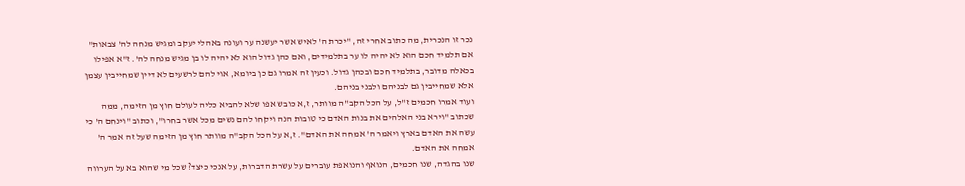נכר זו הנכרית, מה כתוב אחרי זה, "יכרת ה' לאיש אשר יעשנה ער ועונה באהלי יעקב ומגיש מנחה לה' צבאות" אם תלמיד חכם הוא לא יהיה לו ער בתלמידים, ואם כהן גדול הוא לא יהיה לו בן מגיש מנחה לה'. ז"א אפילו בכאלה מדובר, בתלמיד חכם ובכהן גדול. וכעין זה אמרו גם כן ביומא, אוי להם לרשעים לא דיין שמחייבין עצמן אלא שמחייבין גם לבניהם ולבני בניהם.
ועוד אמרו חכמים ז"ל, על הכל הקב"ה מוותר, ז,א כובש אפו שלא להביא כליה לעולם חוץ מן הזימה, ממה שכתוב "וירא בני האלהים את בנות האדם כי טובות הנה ויקחו להם נשים מכל אשר בחרו", וכתוב "וינחם ה' כי עשה את האדם בארץ ויאמר ה' אמחה את האדם". ז,א על הכל הקב"ה מוותר חוץ מן הזימה שעל זה אמר ה' אמחה את האדם.
שנו בהגדה, שנו חכמים, הנואף והנואפת עוברים על עשרת הדברות, על אנכי כיצד? שכל מי שהוא בא על הערווה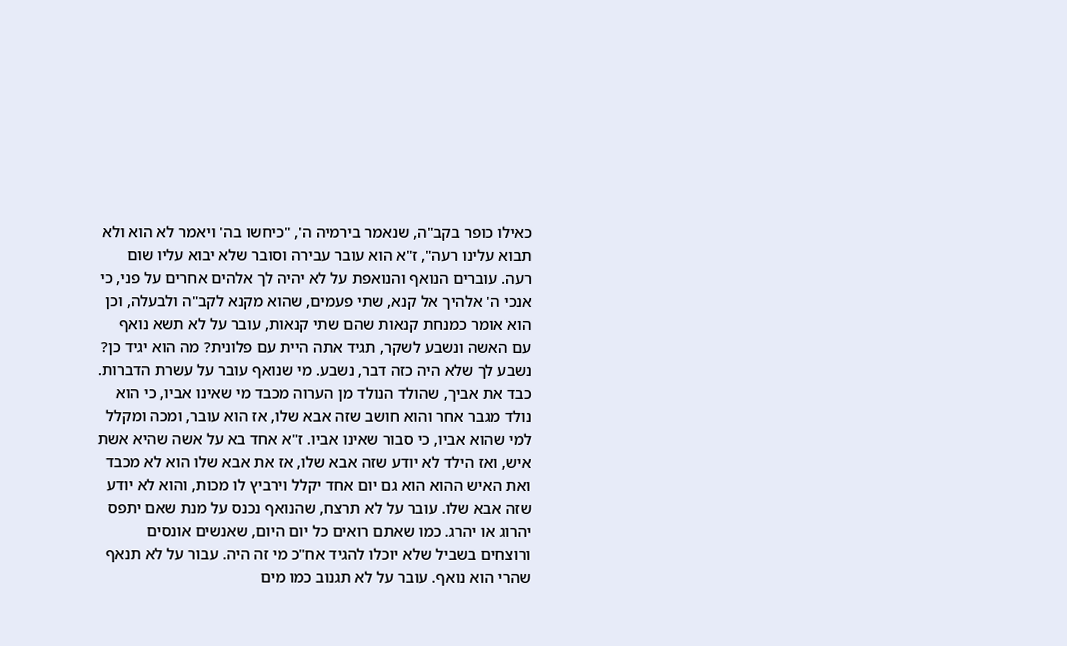כאילו כופר בקב"ה, שנאמר בירמיה ה', "כיחשו בה' ויאמר לא הוא ולא תבוא עלינו רעה", ז"א הוא עובר עבירה וסובר שלא יבוא עליו שום רעה. עוברים הנואף והנואפת על לא יהיה לך אלהים אחרים על פני, כי אנכי ה' אלהיך אל קנא, שתי פעמים, שהוא מקנא לקב"ה ולבעלה, וכן הוא אומר כמנחת קנאות שהם שתי קנאות, עובר על לא תשא נואף עם האשה ונשבע לשקר, תגיד אתה היית עם פלונית? מה הוא יגיד כן? נשבע לך שלא היה כזה דבר, נשבע. מי שנואף עובר על עשרת הדברות. כבד את אביך, שהולד הנולד מן הערוה מכבד מי שאינו אביו, כי הוא נולד מגבר אחר והוא חושב שזה אבא שלו, אז הוא עובר, ומכה ומקלל למי שהוא אביו, כי סבור שאינו אביו. ז"א אחד בא על אשה שהיא אשת איש, ואז הילד לא יודע שזה אבא שלו, אז את אבא שלו הוא לא מכבד ואת האיש ההוא הוא גם יום אחד יקלל וירביץ לו מכות, והוא לא יודע שזה אבא שלו. עובר על לא תרצח, שהנואף נכנס על מנת שאם יתפס יהרוג או יהרג. כמו שאתם רואים כל יום היום, שאנשים אונסים ורוצחים בשביל שלא יוכלו להגיד אח"כ מי זה היה. עבור על לא תנאף שהרי הוא נואף. עובר על לא תגנוב כמו מים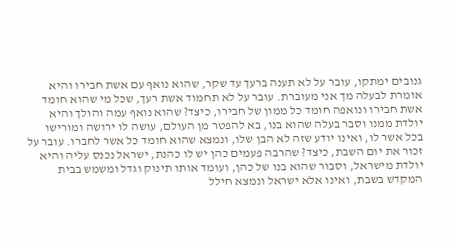גנובים ימתקו, עובר על לא תענה ברעך עד שקר, שהוא נואף עם אשת חבירו והיא אומרת לבעלה מך אני מעוברת. עובר על לא תחמוד אשת רעך, שכל מי שהוא חומד אשת חבירו ונואפה חומד כל ממון של חבירו, כיצד? שהוא נואף עמה והולך והיא יולדת ממנו וסבר בעלה שהוא בנו, בא להפטר מן העולם, עושה לו ירושה ומורישו בכל אשר לו, ואינו יודע שזה לא הבן שלו, ונמצא שהוא חומד כל אשר לחברו. עובר על זכור את יום השבת, כיצד? שהרבה פעמים כהן יש לו כהנת, ישראל נכנס עליה והיא יולדת מישראל, וסבור שהוא בנו של כהן, ועומד אותו תינוק וגדל ומשמש בבית המקדש בשבת, ואינו אלא ישראל ונמצא חילל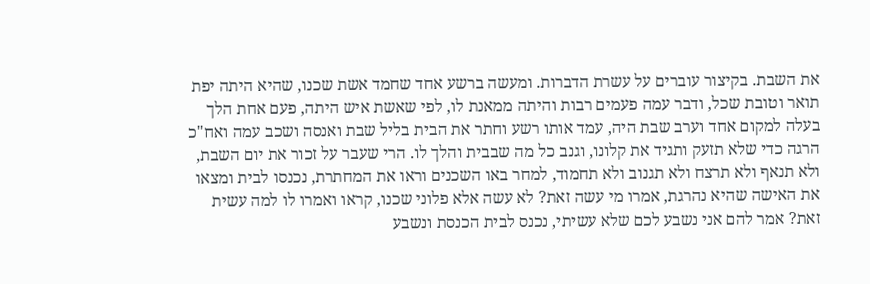את השבת. בקיצור עוברים על עשרת הדברות. ומעשה ברשע אחד שחמד אשת שכנו, שהיא היתה יפת תואר וטובת שכל, ודבר עמה פעמים רבות והיתה ממאנת לו, לפי שאשת איש היתה, פעם אחת הלך בעלה למקום אחד וערב שבת היה, עמד אותו רשע וחתר את הבית בליל שבת ואנסה ושכב עמה ואח"כ הרגה כדי שלא תזעק ותגיד את קלונו, וגנב כל מה שבבית והלך לו. הרי שעבר על זכור את יום השבת, ולא תנאף ולא תרצח ולא תגנוב ולא תחמוד, למחר באו השכנים וראו את המחתרת, נכנסו לבית ומצאו את האישה שהיא נהרגת, אמרו מי עשה זאת? לא עשה אלא פלוני שכנו, קראו ואמרו לו למה עשית זאת? אמר להם אני נשבע לכם שלא עשיתי, נכנס לבית הכנסת ונשבע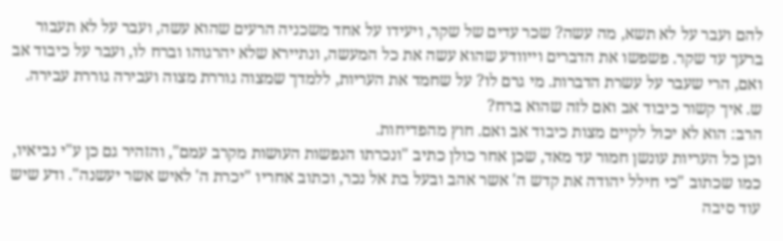להם ועבר על לא תשא, מה עשה? שכר עדים של שקר, ויעידו על אחד משכניה הרעים שהוא עשה, ועבר על לא תעבור ברעך עד שקר. פשפשו את הדברים וייוודע שהוא עשה את כל המעשה, ונתיירא שלא יהרגוהו וברח לו, ועבר על כיבוד אב ואם, הרי שעבר על עשרת הדברות. מי גרם לו? על שחמד את העריות, ללמדך שמצוה גוררת מצוה ועבירה גוררת עבירה.
ש. איך קשור כיבוד אב ואם לזה שהוא ברח?
הרב: הוא לא יכול לקיים מצות כיבוד אב ואם. חוץ מהפדיחות.
וכן כל העריות עונשן חמור עד מאד, שכן אחר כולן כתיב "ונכרתו הנפשות העושות מקרב עמם", והזהיר גם כן ע"י נביאיו, כמו שכתוב "כי חילל יהודה את קדש ה' אשר אהב ובעל בת אל נכר, וכתוב אחריו "יכרת ה' לאיש אשר יעשנה". ודע שיש עוד סיבה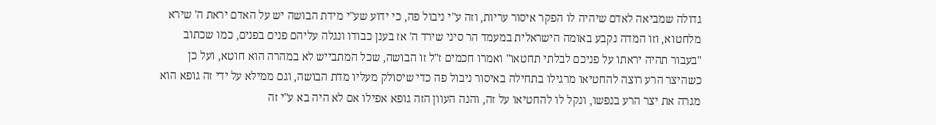גדולה שמביאה לאדם שיהיה לו הפקר איסור עריות, וזה ע"י ניבול פה, כי ידוע שע"י מידת הבושה יש על האדם יראת ה' שירא מלחטוא, וזו המדה נקבע באומה הישראלית במעמד הר סיני שירד ה' אז בענן כבודו ונגלה עליהם פנים בפנים, כמו שכתוב "בעבור תהיה יראתו על פניכם לבלתי תחטאו" ואמרו חכמים ז"ל זו הבושה, שכל המתבייש לא במהרה הוא חוטא, ועל כן כשהיצר הרע רוצה להחטיאו מרגילו בתחילה באיסור ניבול פה כדי שיסולק מעליו מדת הבושה, וגם ממילא על ידי זה גופא הוא מגרה את יצר הרע בנפשו, ונקל לו להחטיאו על זה, והנה העוון הזה גופא אפילו אם לא היה בא ע"י זה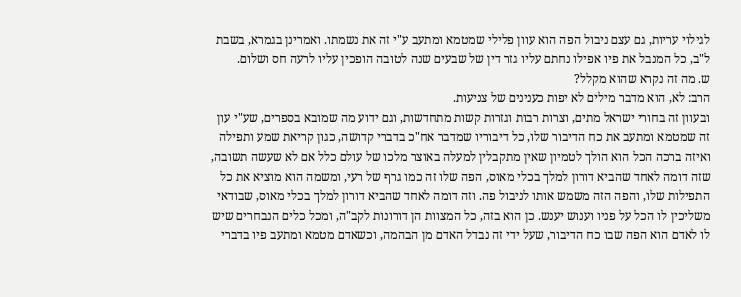לגילוי עריות, גם עצם ניבול הפה הוא עוון פלילי שמטמא ומתעב ע"י זה את נשמתו. ואמרינן בגמרא, בשבת ל"ב, כל המנבל את פיו אפילו נחתם עליו גזר דין של שבעים שנה לטובה הופכין עליו לרעה חס ושלום.
ש. מה זה נקרא שהוא מקלל?
הרב: לא, הוא מדבר מילים לא יפות כענינים של צניעות.
ובעוון זה בחורי ישראל מתים, וצרות רבות וגזרות קשות מתחדשות, וגם ידוע מה שמובא בספרים, שע"י עון זה שמטמא ומתעב את כח הדיבור שלו, כל דיבוריו שמדבר אח"כ בדברי קדושה, כגון קריאת שמע ותפילה ואיזה ברכה הכל הוא הולך לטמיון שאין מתקבלין למעלה באוצר מלכו של עולם כלל אם לא שעשה תשובה, שזה דומה לאחד שהביא דורון למלך בכלי מאוס, הפה שלו זה כמו גרף של רעי, ומשמה הוא מוציא את כל התפילות שלו, והפה הזה משמש אותו לניבול פה. וזה דומה לאחד שהביא דורון למלך בכלי מאוס, שבודאי משליכין לו הכל על פניו וענוש יענש. כן הוא בזה, כל המצוות הן דורונות לקב"ה, ומכל כלים הנבחרים שיש לו לאדם הוא הפה שבו כח הדיבור, שעל ידי זה נבדל האדם מן הבהמה, וכשאדם מטמא ומתעב פיו בדברי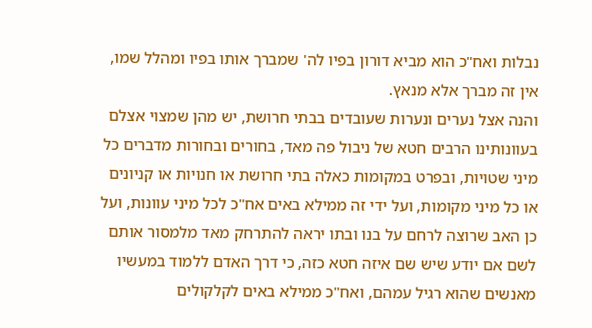נבלות ואח"כ הוא מביא דורון בפיו לה' שמברך אותו בפיו ומהלל שמו, אין זה מברך אלא מנאץ.
והנה אצל נערים ונערות שעובדים בבתי חרושת, יש מהן שמצוי אצלם בעוונותינו הרבים חטא של ניבול פה מאד, בחורים ובחורות מדברים כל מיני שטויות, ובפרט במקומות כאלה בתי חרושת או חנויות או קניונים או כל מיני מקומות, ועל ידי זה ממילא באים אח"כ לכל מיני עוונות, ועל כן האב שרוצה לרחם על בנו ובתו יראה להתרחק מאד מלמסור אותם לשם אם יודע שיש שם איזה חטא כזה, כי דרך האדם ללמוד במעשיו מאנשים שהוא רגיל עמהם, ואח"כ ממילא באים לקלקולים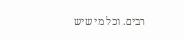רבים. וכל מי שיש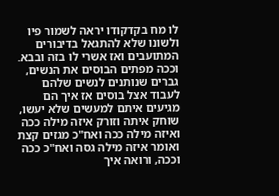לו מח בקדקודו יראה לשמור פיו ולשונו שלא להתגאל בדיבורים המתועבים ואז אשרי לו בזה ובבא. וככה מפתים הבוסים את הנשים, גברים שנותנים לנשים שלהם לעבוד אצל בוסים אז איך הם מגיעים איתם למעשים שלא יעשו, שוחק איתה וזורק איזה מילה ככה ואיזה מילה ככה ואח"כ מגזים קצת ואומר איזה מילה גסה ואח"כ ככה וככה, ורואה איך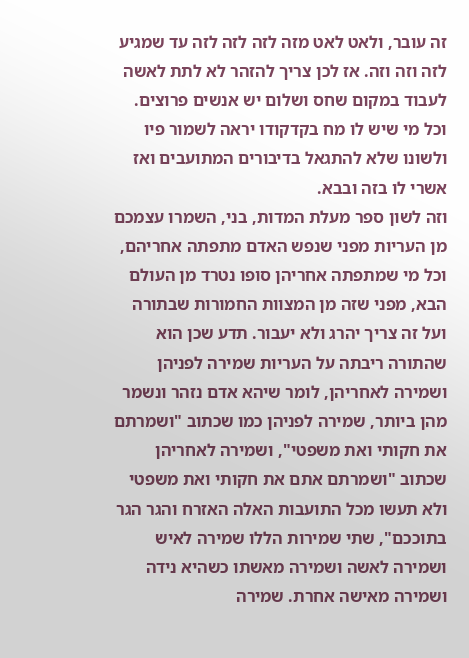זה עובר, ולאט לאט מזה לזה לזה לזה עד שמגיע לזה וזה וזה. אז לכן צריך להזהר לא לתת לאשה לעבוד במקום שחס ושלום יש אנשים פרוצים.
וכל מי שיש לו מח בקדקודו יראה לשמור פיו ולשונו שלא להתגאל בדיבורים המתועבים ואז אשרי לו בזה ובבא.
וזה לשון ספר מעלת המדות, בני, השמרו עצמכם מן העריות מפני שנפש האדם מתפתה אחריהם, וכל מי שמתפתה אחריהן סופו נטרד מן העולם הבא, מפני שזה מן המצוות החמורות שבתורה ועל זה צריך יהרג ולא יעבור. תדע שכן הוא שהתורה ריבתה על העריות שמירה לפניהן ושמירה לאחריהן, לומר שיהא אדם נזהר ונשמר מהן ביותר, שמירה לפניהן כמו שכתוב "ושמרתם את חקותי ואת משפטי", ושמירה לאחריהן שכתוב "ושמרתם אתם את חקותי ואת משפטי ולא תעשו מכל התועבות האלה האזרח והגר הגר בתוככם", שתי שמירות הללו שמירה לאיש ושמירה לאשה ושמירה מאשתו כשהיא נידה ושמירה מאישה אחרת. שמירה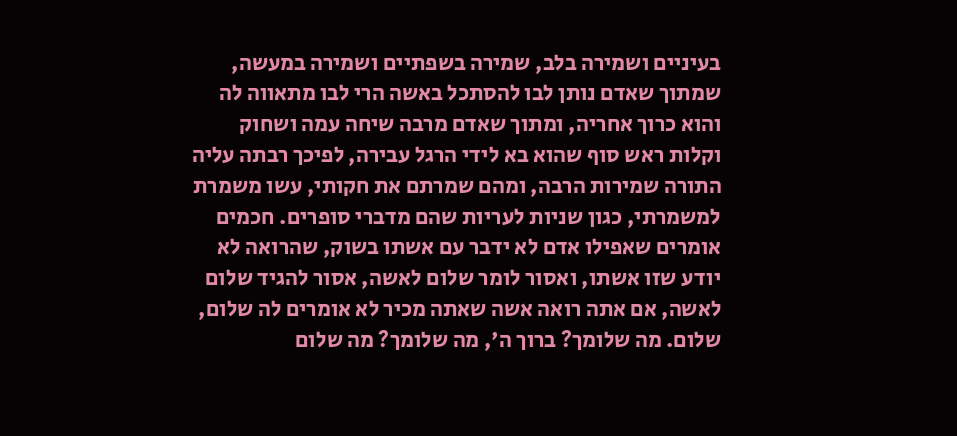בעיניים ושמירה בלב, שמירה בשפתיים ושמירה במעשה, שמתוך שאדם נותן לבו להסתכל באשה הרי לבו מתאווה לה והוא כרוך אחריה, ומתוך שאדם מרבה שיחה עמה ושחוק וקלות ראש סוף שהוא בא לידי הרגל עבירה, לפיכך רבתה עליה התורה שמירות הרבה, ומהם שמרתם את חקותי, עשו משמרת למשמרתי, כגון שניות לעריות שהם מדברי סופרים. חכמים אומרים שאפילו אדם לא ידבר עם אשתו בשוק, שהרואה לא יודע שזו אשתו, ואסור לומר שלום לאשה, אסור להגיד שלום לאשה, אם אתה רואה אשה שאתה מכיר לא אומרים לה שלום, שלום. מה שלומך? ברוך ה', מה שלומך? מה שלום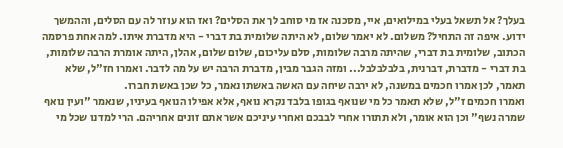בעלך? אל תשאל בעלי במילואים, איי, מסכנה אז מי סוחב לך את הסלים? ואז הוא עוזר לה עם הסלים, וההמשך ידוע. איפה זה התחיל? משלום. לא יאמר שלום, לא היתה שלומית בת דברי - היא מדברת איתו. למה אחת פרסמה הכתוב, שלומית בת דברי, שהיתה מרבה שלומות, סלם עליכום, שלום שלום, אהלן, היתה אומרת הרבה שלומות, בת דברי - מדברת, דברנית, בלבלבלבל... ומזה הגבר מבין, מדברת הרבה יש על מה לדבר. ואמרו חז"ל, שלא תאמר, לכן אמרו חכמים במשנה, לא ירבה שיחה עם האשה באשתו נאמר, כל שכן באשת חברו.
ואמרו חכמים ז"ל, שלא תאמר כל מי שנואף בגופו בלבד נקרא נואף, אלא אפילו הנואף בעיניו, שנאמר "ועין נואף שמרה נשף" וכן הוא אומר, ולא תתורו אחרי לבבכם ואחרי עיניכם אשר אתם זונים אחריהם. הרי למדנו שכל מי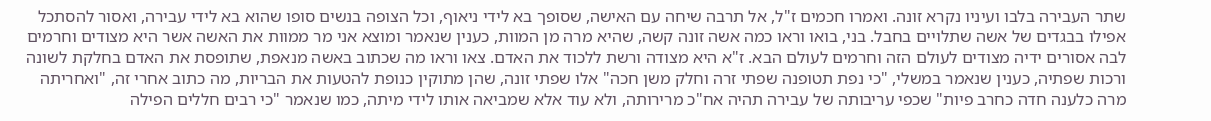שתר העבירה בלבו ועיניו נקרא זונה. ואמרו חכמים ז"ל, אל תרבה שיחה עם האישה, שסופך בא לידי ניאוף, וכל הצופה בנשים סופו שהוא בא לידי עבירה, ואסור להסתכל אפילו בבגדים של אשה שתלויים בחבל. בני, בואו וראו כמה אשה זונה קשה, שהיא מרה מן המוות, כענין שנאמר ומוצא אני מר ממוות את האשה אשר היא מצודים וחרמים לבה אסורים ידיה מצודים לעולם הזה וחרמים לעולם הבא. ז"א היא מצודה ורשת ללכוד את האדם. צאו וראו מה שכתוב באשה מנאפת, שתופסת את האדם בחלקת לשונה ורכות שפתיה, כענין שנאמר במשלי, "כי נפת תטופנה שפתי זרה וחלק משן חכה" אלו שפתי זונה, שהן מתוקין כנופת להטעות את הבריות, מה כתוב אחרי זה, "ואחריתה מרה כלענה חדה כחרב פיות" שכפי עריבותה של עבירה תהיה אח"כ מרירותה, ולא עוד אלא שמביאה אותו לידי מיתה, כמו שנאמר "כי רבים חללים הפילה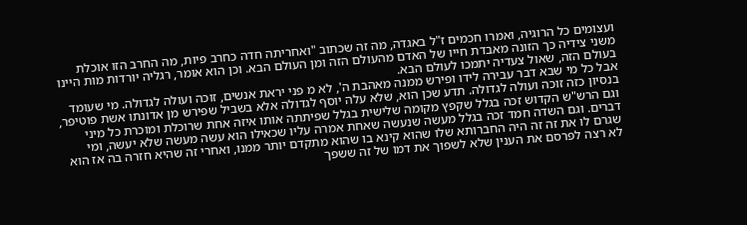ועצומים כל הרוגיה, ואמרו חכמים ז"ל באגדה, מה זה שכתוב "ואחריתה חדה כחרב פיות, מה החרב הזו אוכלת משני צידיה כך הזונה מאבדת חייו של האדם מהעולם הזה ומן העולם הבא. וכן הוא אומר, רגליה יורדות מות היינו בעולם הזה, שאול צעדיה יתמכו לעולם הבא.
אבל כל מי שבא דבר עבירה לידו ופירש ממנה מאהבת ה', לא מ פני יראת אנשים, זוכה ועולה לגדולה. מי שעומד בנסיון כזה זוכה ועולה לגדולה. תדע שכן הוא, שלא עלה יוסף לגדולה אלא בשביל שפירש מן אדונתו אשת פוטיפר, וגם הרש"ש הקדוש זכה בגלל שקפץ מקומה שלישית בגלל שפיתתה אותו איזה אחת שרוכלת ומוכרת כל מיני דברים. וגם השדה חמד זכה בגלל מעשה שנעשה שאחת אמרה עליו שכאילו הוא עשה מעשה שלא יעשה, ומי שגרם לו את זה זה היה החברותא שלו שהוא קינא בו שהוא מתקדם יותר ממנו, ואחרי זה שהיא חזרה בה אז הוא לא רצה לפרסם את הענין שלא לשפוך את דמו של זה ששפך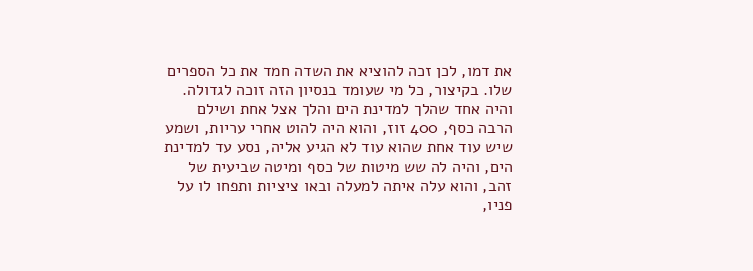את דמו, לכן זכה להוציא את השדה חמד את כל הספרים שלו. בקיצור, כל מי שעומד בנסיון הזה זוכה לגדולה.
והיה אחד שהלך למדינת הים והלך אצל אחת ושילם הרבה כסף, 400 זוז, והוא היה להוט אחרי עריות, ושמע שיש עוד אחת שהוא עוד לא הגיע אליה, נסע עד למדינת הים, והיה לה שש מיטות של כסף ומיטה שביעית של זהב, והוא עלה איתה למעלה ובאו ציציות ותפחו לו על פניו,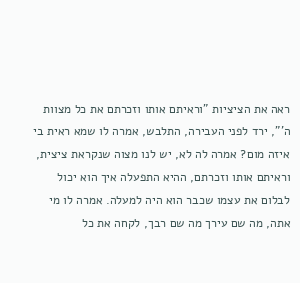ראה את הציציות "וראיתם אותו וזכרתם את כל מצוות ה'", ירד לפני העבירה, התלבש, אמרה לו שמא ראית בי איזה מום? אמרה לה לא, יש לנו מצוה שנקראת ציצית, וראיתם אותו וזכרתם, ההיא התפעלה איך הוא יכול לבלום את עצמו שכבר הוא היה למעלה. אמרה לו מי אתה, מה שם עירך מה שם רבך, לקחה את כל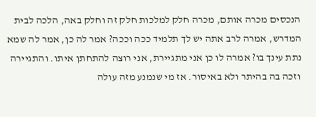הנכסים מכרה אותם, מכרה חלק למלכות חלק זה וחלק באה, הלכה לבית המדרש, אמרה לרב אתה יש לך תלמיד ככה וככה? אמר לה כן, אמר לה שמא נתת עינך בו? אמרה לו כן אני מתגיירת, אני רוצה להתחתן איתו. והתגיירה וזכה בה בהיתר ולא באיסור. אז מי שנמנע מזה עולה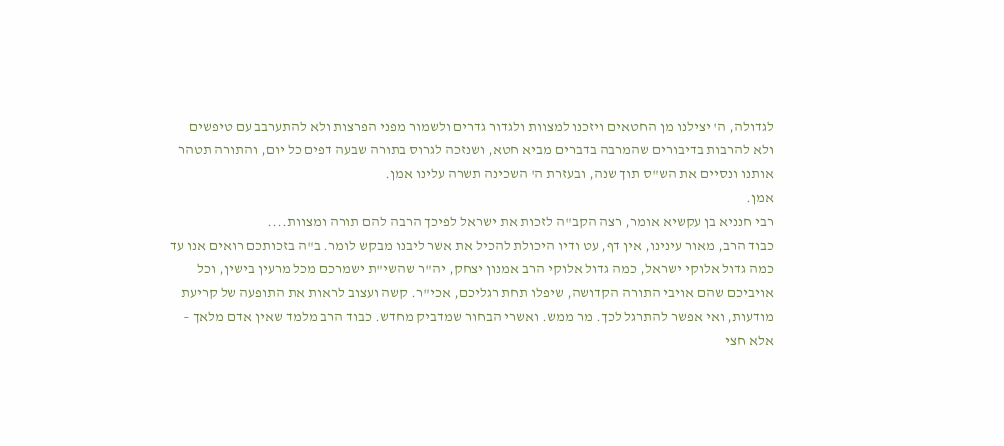לגדולה, ה' יצילנו מן החטאים ויזכנו למצוות ולגדור גדרים ולשמור מפני הפרצות ולא להתערבב עם טיפשים ולא להרבות בדיבורים שהמרבה בדברים מביא חטא, ושנזכה לגרוס בתורה שבעה דפים כל יום, והתורה תטהר אותנו ונסיים את הש"ס תוך שנה, ובעזרת ה' השכינה תשרה עלינו אמן.
אמן.
רבי חנניא בן עקשיא אומר, רצה הקב"ה לזכות את ישראל לפיכך הרבה להם תורה ומצוות....
כבוד הרב, מאור עינינו, אין דף, עט ודיו היכולת להכיל את אשר ליבנו מבקש לומר. ב"ה בזכותכם רואים אנו עד כמה גדול אלוקי ישראל, כמה גדול אלוקי הרב אמנון יצחק, יה"ר שהשי"ת ישמרכם מכל מרעין בישין, וכל אויביכם שהם אויבי התורה הקדושה, שיפלו תחת רגליכם, אכי"ר. קשה ועצוב לראות את התופעה של קריעת מודעות, ואי אפשר להתרגל לכך. מר ממש. ואשרי הבחור שמדביק מחדש. כבוד הרב מלמד שאין אדם מלאך – אלא חצי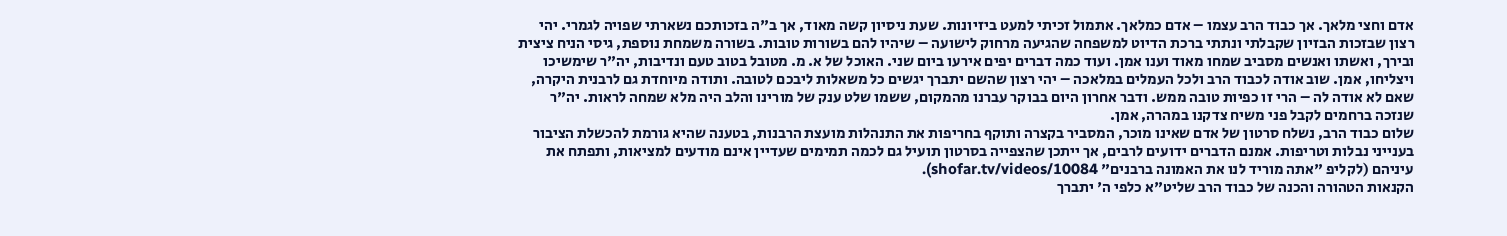אדם וחצי מלאך. אך כבוד הרב עצמו – אדם כמלאך. אתמול זכיתי למעט ביזיונות. שעת ניסיון קשה מאוד, אך ב"ה בזכותכם נשארתי שפויה לגמרי. יהי רצון שבזכות הבזיון שקבלתי ונתתי ברכת הדיוט למשפחה שהגיעה מרחוק לישועה – שיהיו להם בשורות טובות. בשורה משמחת נוספת, גיסי הניח ציצית ובירך, ואשתו ואנשים מסביב שמחו מאוד וענו אמן. ועוד כמה דברים יפים אירעו ביום שני. האוכל של א. מ. מטובל בטוב טעם ונדיבות, יה"ר שימשיכו ויצליחו, אמן. שוב אודה לכבוד הרב ולכל העמלים במלאכה – יהי רצון שהשם יתברך יגשים כל משאלות ליבכם לטובה. ותודה מיוחדת גם לרבנית היקרה, שאם לא אודה לה – הרי זו כפיות טובה ממש. ודבר אחרון היום בבוקר עברנו מהמקום, ששמו שלט ענק של מורינו והלב היה מלא שמחה לראות. יה"ר שנזכה ברחמים לקבל פני משיח צדקנו במהרה, אמן.
שלום כבוד הרב, נשלח סרטון של אדם שאינו מוכר, המסביר בקצרה ותוקף בחריפות את התנהלות מועצת הרבנות, בטענה שהיא גורמת להכשלת הציבור בענייני נבלות וטריפות. אמנם הדברים ידועים לרבים, אך ייתכן שהצפייה בסרטון תועיל גם לכמה תמימים שעדיין אינם מודעים למציאות, ותפתח את עיניהם (לקליפ "אתה מוריד לנו את האמונה ברבנים" shofar.tv/videos/10084).
הקנאות הטהורה והכנה של כבוד הרב שליט"א כלפי ה' יתברך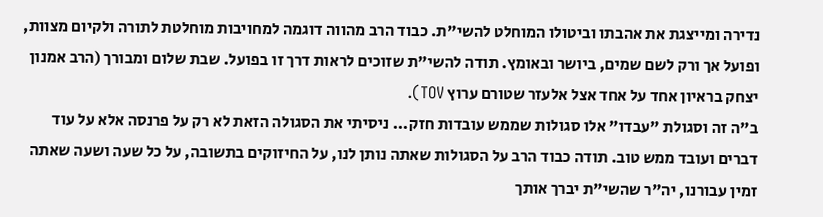נדירה ומייצגת את אהבתו וביטולו המוחלט להשי"ת. כבוד הרב מהווה דוגמה למחויבות מוחלטת לתורה ולקיום מצוות, ופועל אך ורק לשם שמים, ביושר ובאומץ. תודה להשי"ת שזוכים לראות דרך זו בפועל. שבת שלום ומבורך (הרב אמנון יצחק בראיון אחד על אחד אצל אלעזר שטורם ערוץ TOV).
ב"ה זה וסגולת "עבדו" אלו סגולות שממש עובדות חזק... ניסיתי את הסגולה הזאת לא רק על פרנסה אלא על עוד דברים ועובד ממש טוב. תודה כבוד הרב על הסגולות שאתה נותן לנו, על החיזוקים בתשובה, על כל שעה ושעה שאתה זמין עבורנו, יה"ר שהשי"ת יברך אותך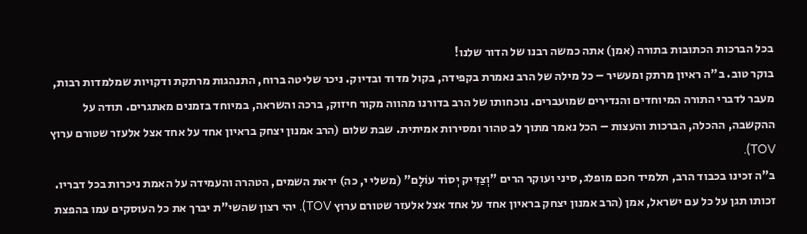בכל הברכות הכתובות בתורה (אמן) אתה כמשה רבנו של הדור שלנו!
בוקר טוב. ב"ה ראיון מרתק ומעשיר – כל מילה של הרב נאמרת בקפידה, בקול מדוד ובדיוק. ניכר שליטה ברוח, התנהגות מרתקת ודקויות שמלמדות רבות, מעבר לדברי התורה המיוחדים והנדירים שמועברים. נוכחותו של הרב בדורנו מהווה מקור חיזוק, ברכה והשראה, במיוחד בזמנים מאתגרים. תודה על ההקשבה, ההכלה, הברכות והעצות – הכל נאמר מתוך לב טהור ומסירות אמיתית. שבת שלום (הרב אמנון יצחק בראיון אחד על אחד אצל אלעזר שטורם ערוץ TOV).
ב"ה זכינו בכבוד הרב, תלמיד חכם מופלג, סיני ועוקר הרים "וְצַדִּיק יְסוֹד עוֹלָם" (משלי י, כה) יראת השמים, הטהרה והעמידה על האמת ניכרות בכל דבריו. זכותו תגן על כל עם ישראל, אמן (הרב אמנון יצחק בראיון אחד על אחד אצל אלעזר שטורם ערוץ TOV). יהי רצון שהשי"ת יברך את כל העוסקים עמו בהפצת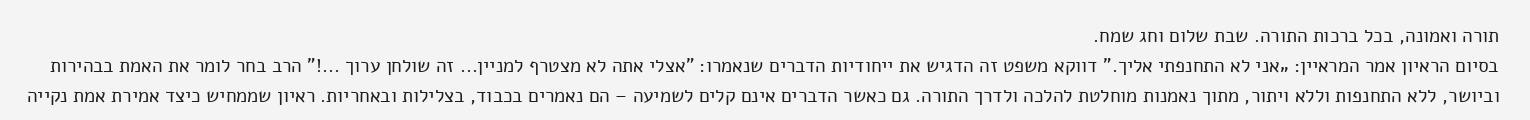תורה ואמונה, בכל ברכות התורה. שבת שלום וחג שמח.
בסיום הראיון אמר המראיין: „אני לא התחנפתי אליך.” דווקא משפט זה הדגיש את ייחודיות הדברים שנאמרו: "אצלי אתה לא מצטרף למניין... זה שולחן ערוך ...!" הרב בחר לומר את האמת בבהירות וביושר, ללא התחנפות וללא ויתור, מתוך נאמנות מוחלטת להלכה ולדרך התורה. גם כאשר הדברים אינם קלים לשמיעה – הם נאמרים בכבוד, בצלילות ובאחריות. ראיון שממחיש כיצד אמירת אמת נקייה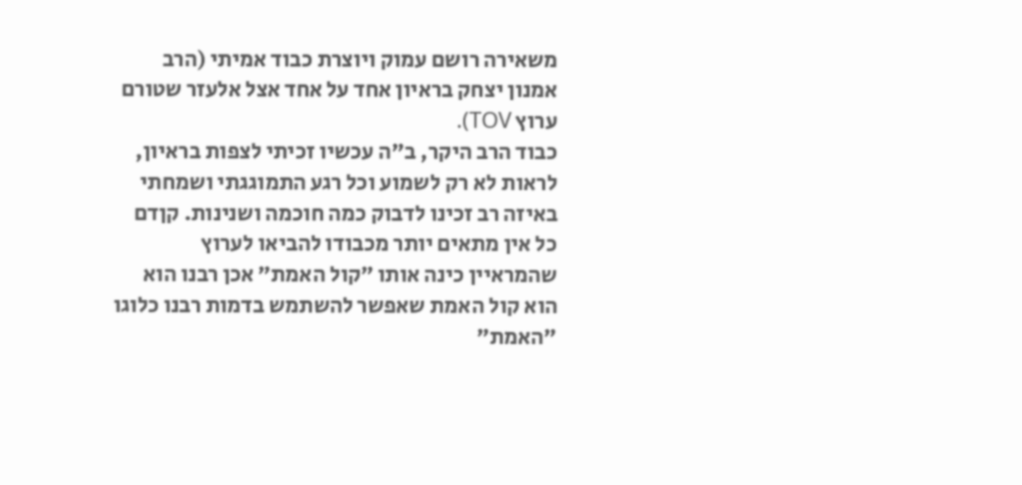משאירה רושם עמוק ויוצרת כבוד אמיתי (הרב אמנון יצחק בראיון אחד על אחד אצל אלעזר שטורם ערוץ TOV).
כבוד הרב היקר, ב"ה עכשיו זכיתי לצפות בראיון, לראות לא רק לשמוע וכל רגע התמוגגתי ושמחתי באיזה רב זכינו לדבוק כמה חוכמה ושנינות. קןדם כל אין מתאים יותר מכבודו להביאו לערוץ שהמראיין כינה אותו ״קול האמת״ אכן רבנו הוא הוא קול האמת שאפשר להשתמש בדמות רבנו כלוגו ״האמת״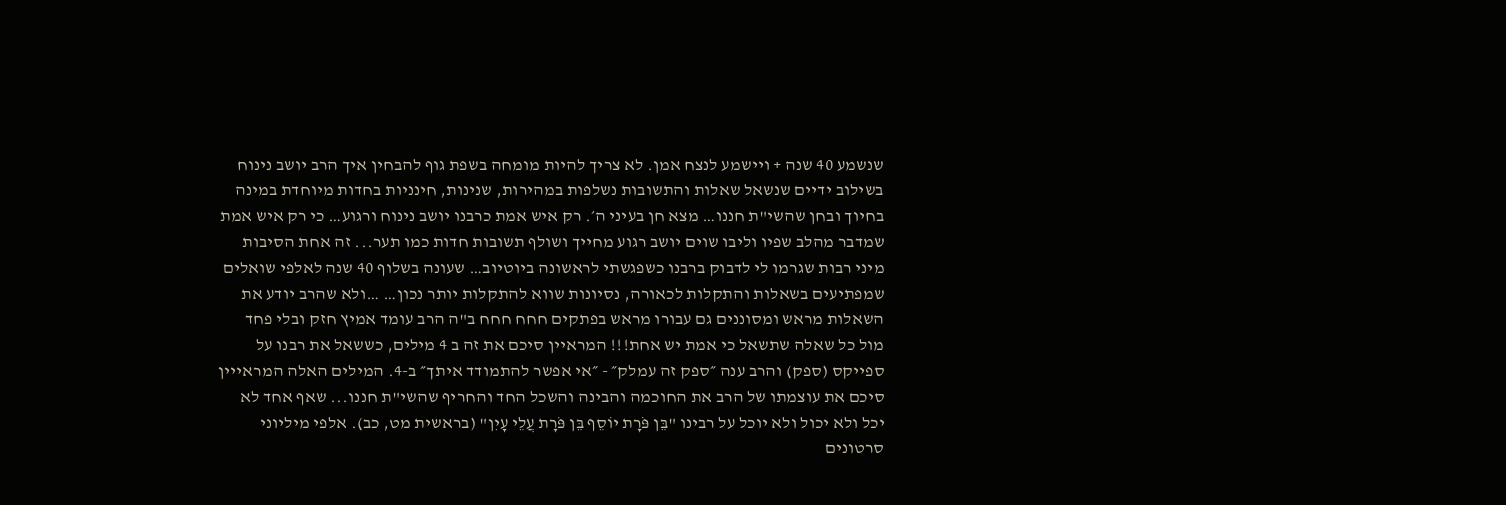שנשמע 40 שנה + ויישמע לנצח אמן. לא צריך להיות מומחה בשפת גוף להבחין איך הרב יושב נינוח בשילוב ידיים שנשאל שאלות והתשובות נשלפות במהירות, שנינות, חינניות בחדות מיוחדת במינה בחיוך ובחן שהשי"ת חננו… מצא חן בעיני ה׳. רק איש אמת כרבנו יושב נינוח ורגוע… כי רק איש אמת שמדבר מהלב שפיו וליבו שוים יושב רגוע מחייך ושולף תשובות חדות כמו תער... זה אחת הסיבות מיני רבות שגרמו לי לדבוק ברבנו כשפגשתי לראשונה ביוטיוב… שעונה בשלוף 40 שנה לאלפי שואלים שמפתיעים בשאלות והתקלות לכאורה, נסיונות שווא להתקלות יותר נכון… …ולא שהרב יודע את השאלות מראש ומסוננים גם עבורו מראש בפתקים חחח חחח ב"ה הרב עומד אמיץ חזק ובלי פחד מול כל שאלה שתשאל כי אמת יש אחת!!! המראיין סיכם את זה ב 4 מילים, כששאל את רבנו על ספייקס (ספק) והרב ענה ״ספק זה עמלק״ - ״אי אפשר להתמודד איתך״ ב-4. המילים האלה המראייין סיכם את עוצמתו של הרב את החוכמה והבינה והשכל החד והחריף שהשי"ת חננו... שאף אחד לא יכל ולא יכול ולא יוכל על רבינו "בֵּן פֹּרָת יוֹסֵף בֵּן פֹּרָת עֲלֵי עָיִן" (בראשית מט, כב). אלפי מיליוני סרטונים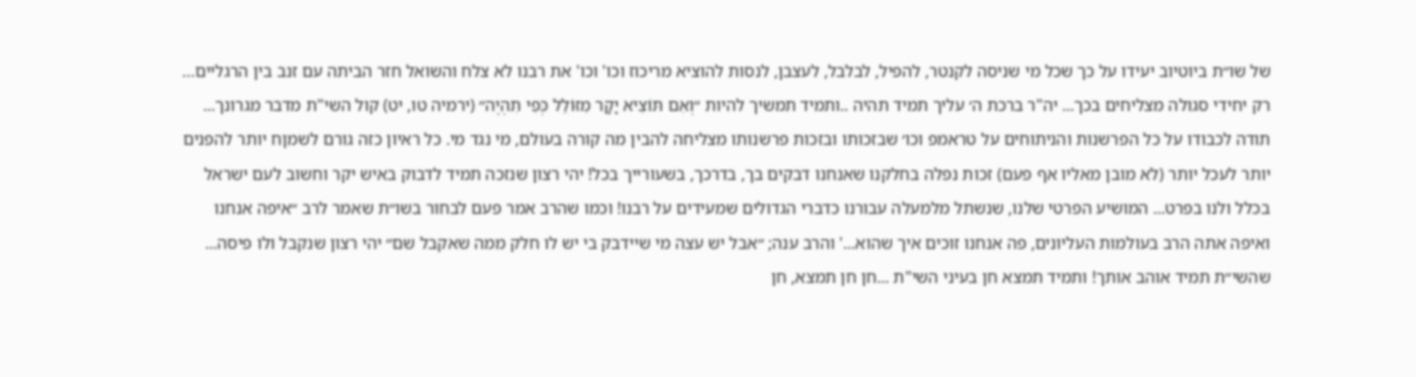של שו״ת ביוטיוב יעידו על כך שכל מי שניסה לקנטר, להפיל, לבלבל, לעצבן, לנסות להוציא מריכוז וכו' וכו' את רבנו לא צלח והשואל חזר הביתה עם זנב בין הרגליים… רק יחידי סגולה מצליחים בכך... יה"ר ברכת ה׳ עליך תמיד תהיה ..ותמיד תמשיך להיות ״וְאִם תּוֹצִיא יָקָר מִזּוֹלֵל כְּפִי תִהְיֶה״ (ירמיה טו, יט) קול השי"ת מדבר מגרונך... תודה לכבודו על כל הפרשנות והניתוחים על טראמפ וכו׳ שבזכותו ובזכות פרשנותו מצליחה להבין מה קורה בעולם, מי נגד מי. כל ראיון כזה גורם לשמןח יותר להפנים יותר לעכל יותר (לא מובן מאליו אף פעם) זכות נפלה בחלקנו שאנחנו דבקים בך, בדרכך, בשעורייך בכל! יהי רצון שנזכה תמיד לדבוק באיש יקר וחשוב לעם ישראל בכלל ולנו בפרט... המושיע הפרטי שלנו, שנשתל מלמעלה עבורנו כדברי הגדולים שמעידים על רבנו! וכמו שהרב אמר פעם לבחור בשו״ת שאמר לרב ״איפה אנחנו ואיפה אתה הרב בעולמות העליונים, פה אנחנו זוכים איך שהוא...' והרב ענה; ״אבל יש עצה מי שיידבק בי יש לו חלק ממה שאקבל שם״ יהי רצון שנקבל ולו פיסה... שהשי״ת תמיד אוהב אותך! ותמיד תמצא חן בעיני השי"ת ...חן חן תמצא, חן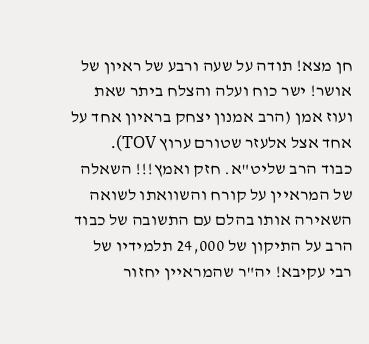חן מצא! תודה על שעה ורבע של ראיון של אושר! ישר כוח ועלה והצלח ביתר שאת ועוז אמן (הרב אמנון יצחק בראיון אחד על אחד אצל אלעזר שטורם ערוץ TOV).
כבוד הרב שליט"א. חזק ואמץ!!! השאלה של המראיין על קורח והשוואתו לשואה השאירה אותו בהלם עם התשובה של כבוד הרב על התיקון של 24,000 תלמידיו של רבי עקיבא! יה"ר שהמראיין יחזור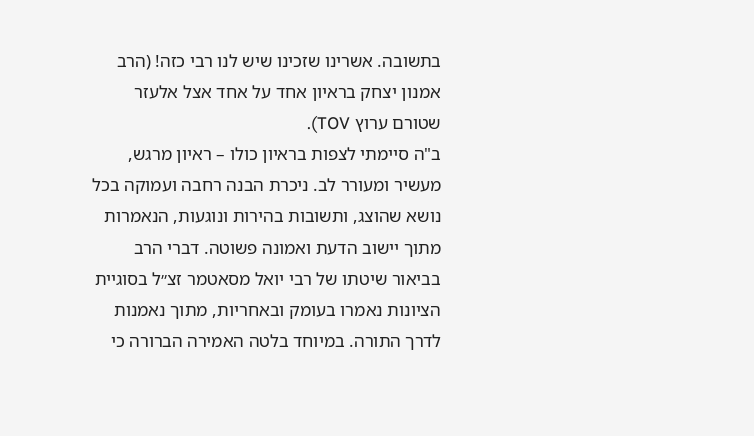בתשובה. אשרינו שזכינו שיש לנו רבי כזה! (הרב אמנון יצחק בראיון אחד על אחד אצל אלעזר שטורם ערוץ TOV).
ב"ה סיימתי לצפות בראיון כולו – ראיון מרגש, מעשיר ומעורר לב. ניכרת הבנה רחבה ועמוקה בכל נושא שהוצג, ותשובות בהירות ונוגעות, הנאמרות מתוך יישוב הדעת ואמונה פשוטה. דברי הרב בביאור שיטתו של רבי יואל מסאטמר זצ״ל בסוגיית הציונות נאמרו בעומק ובאחריות, מתוך נאמנות לדרך התורה. במיוחד בלטה האמירה הברורה כי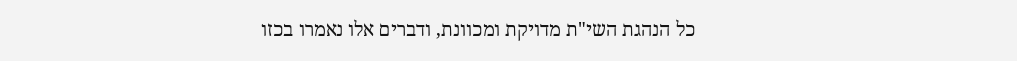כל הנהגת השי"ת מדויקת ומכוונת, ודברים אלו נאמרו בכזו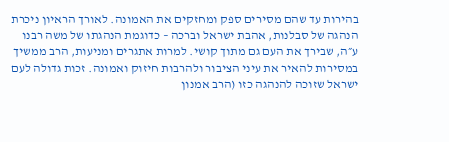בהירות עד שהם מסירים ספק ומחזקים את האמונה. לאורך הראיון ניכרת הנהגה של סבלנות, אהבת ישראל וברכה – כדוגמת הנהגתו של משה רבנו ע״ה, שבירך את העם גם מתוך קושי. למרות אתגרים ומניעות, הרב ממשיך במסירות להאיר את עיני הציבור ולהרבות חיזוק ואמונה. זכות גדולה לעם ישראל שזוכה להנהגה כזו (הרב אמנון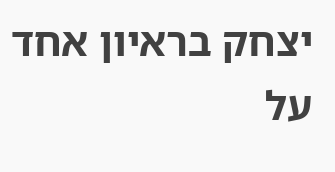יצחק בראיון אחד על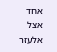אחד אצל אלעזר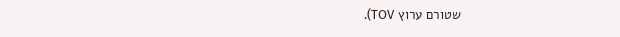שטורם ערוץ TOV).